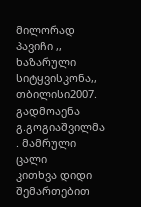მილორად პავიჩი ,, ხაზარული სიტყვისკონა,, თბილისი2007. გადმოაენა გ.გოგიაშვილმა . მამრული ცალი
კითხვა დიდი შემართებით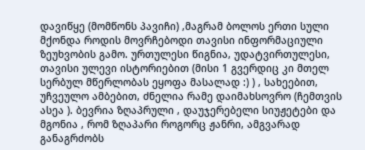დავიწყე (მომწონს პავიჩი) ,მაგრამ ბოლოს ერთი სული მქონდა როდის მოვრჩებოდი თავისი ინფორმაციული ზეუხვობის გამო. ურთულესი წიგნია, უდატვირთულესი, თავისი ულევი ისტორიებით (მისი 1 გვერდიც კი მთელ სერბულ მწერლობას ეყოფა მასალად :) ) , სახეებით, უჩვეულო ამბებით, ძნელია რამე დაიმახსოვრო (ჩემთვის ასეა ). ბევრია ზღაპრული , დაუჯერებელი სიუჟეტები და მგონია , რომ ზღაპარი როგორც ჟანრი, ამგვარად განაგრძობს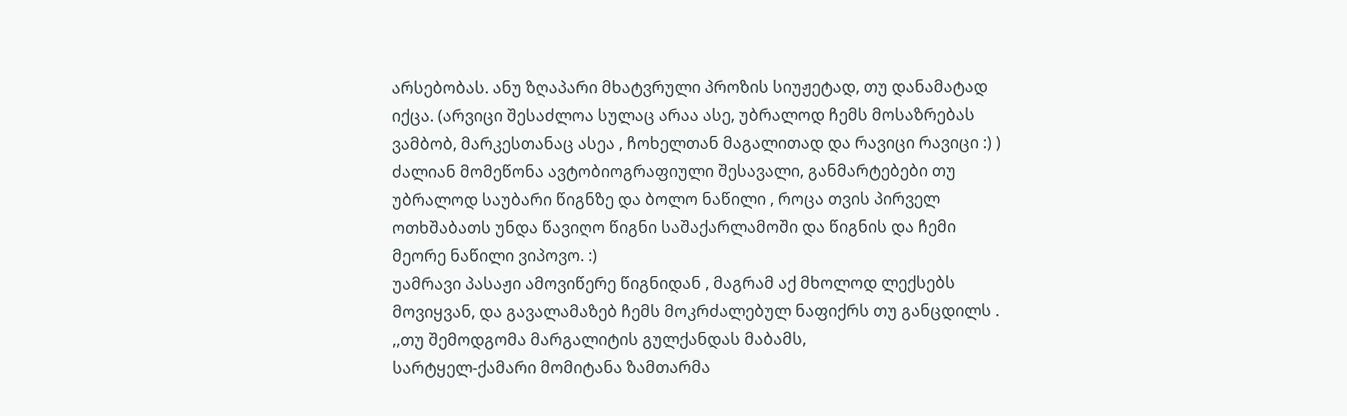არსებობას. ანუ ზღაპარი მხატვრული პროზის სიუჟეტად, თუ დანამატად იქცა. (არვიცი შესაძლოა სულაც არაა ასე, უბრალოდ ჩემს მოსაზრებას ვამბობ, მარკესთანაც ასეა , ჩოხელთან მაგალითად და რავიცი რავიცი :) )
ძალიან მომეწონა ავტობიოგრაფიული შესავალი, განმარტებები თუ უბრალოდ საუბარი წიგნზე და ბოლო ნაწილი , როცა თვის პირველ ოთხშაბათს უნდა წავიღო წიგნი საშაქარლამოში და წიგნის და ჩემი მეორე ნაწილი ვიპოვო. :)
უამრავი პასაჟი ამოვიწერე წიგნიდან , მაგრამ აქ მხოლოდ ლექსებს მოვიყვან, და გავალამაზებ ჩემს მოკრძალებულ ნაფიქრს თუ განცდილს .
,,თუ შემოდგომა მარგალიტის გულქანდას მაბამს,
სარტყელ-ქამარი მომიტანა ზამთარმა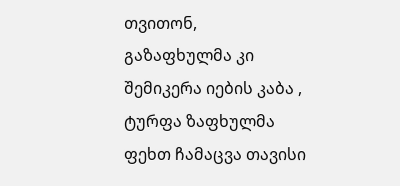თვითონ,
გაზაფხულმა კი შემიკერა იების კაბა ,
ტურფა ზაფხულმა ფეხთ ჩამაცვა თავისი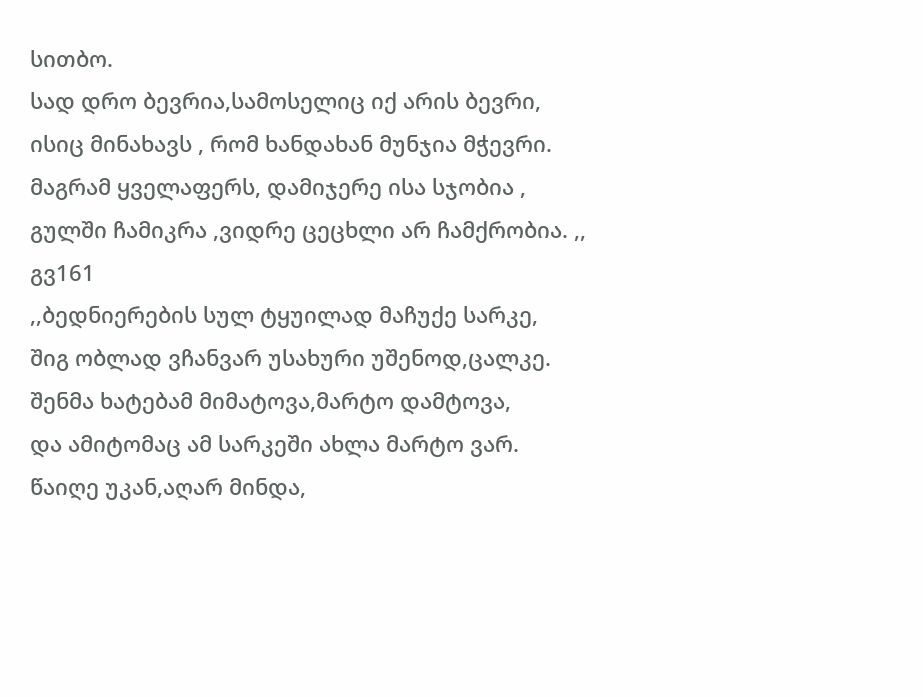სითბო.
სად დრო ბევრია,სამოსელიც იქ არის ბევრი,
ისიც მინახავს , რომ ხანდახან მუნჯია მჭევრი.
მაგრამ ყველაფერს, დამიჯერე ისა სჯობია ,
გულში ჩამიკრა ,ვიდრე ცეცხლი არ ჩამქრობია. ,,
გვ161
,,ბედნიერების სულ ტყუილად მაჩუქე სარკე,
შიგ ობლად ვჩანვარ უსახური უშენოდ,ცალკე.
შენმა ხატებამ მიმატოვა,მარტო დამტოვა,
და ამიტომაც ამ სარკეში ახლა მარტო ვარ.
წაიღე უკან,აღარ მინდა,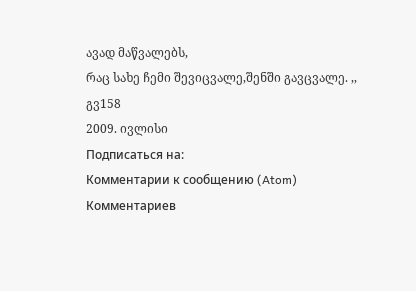ავად მაწვალებს,
რაც სახე ჩემი შევიცვალე,შენში გავცვალე. ,,
გვ158
2009. ივლისი
Подписаться на:
Комментарии к сообщению (Atom)
Комментариев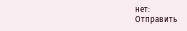нет:
Отправить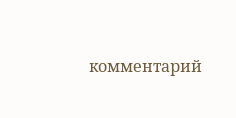комментарий